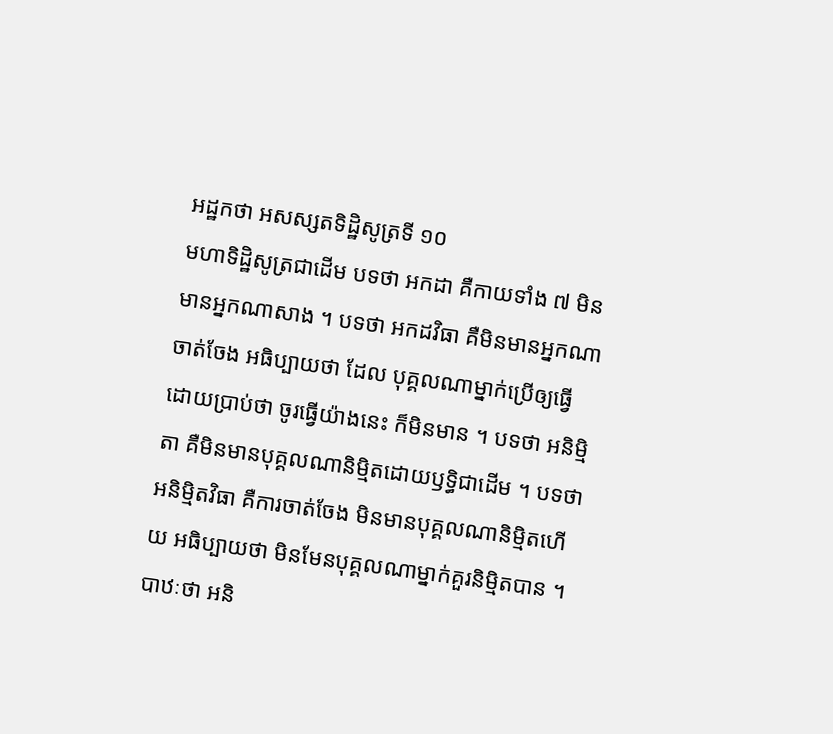អដ្ឋកថា អសស្សតទិដ្ឋិសូត្រទី ១០
មហាទិដ្ឋិសូត្រជាដើម បទថា អកដា គឺកាយទាំង ៧ មិនមានអ្នកណាសាង ។ បទថា អកដវិធា គឺមិនមានអ្នកណាចាត់ចែង អធិប្បាយថា ដែល បុគ្គលណាម្នាក់ប្រើឲ្យធ្វើ ដោយប្រាប់ថា ចូរធ្វើយ៉ាងនេះ ក៏មិនមាន ។ បទថា អនិម្មិតា គឺមិនមានបុគ្គលណានិម្មិតដោយឫទ្ធិជាដើម ។ បទថា អនិម្មិតវិធា គឺការចាត់ចែង មិនមានបុគ្គលណានិម្មិតហើយ អធិប្បាយថា មិនមែនបុគ្គលណាម្នាក់គួរនិម្មិតបាន ។ បាឋៈថា អនិ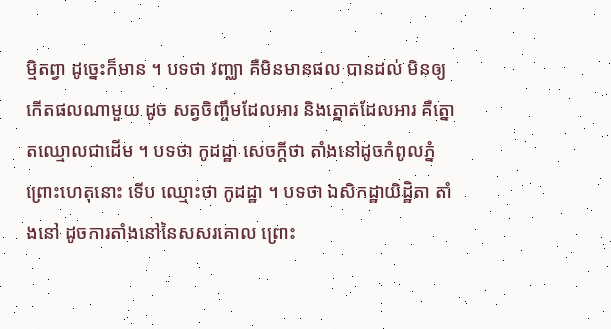ម្មិតព្វា ដូច្នេះក៏មាន ។ បទថា វញ្ឈា គឺមិនមានផល បានដល់ មិនឲ្យកើតផលណាមួយ ដូច សត្វចិញ្ចឹមដែលអារ និងត្នោតដែលអារ គឺត្នោតឈ្មោលជាដើម ។ បទថា កូដដ្ឋា សេចក្តីថា តាំងនៅដូចកំពូលភ្នំ ព្រោះហេតុនោះ ទើប ឈ្មោះថា កូដដ្ឋា ។ បទថា ឯសិកដ្ឋាយិដ្ឋិតា តាំងនៅ ដូចការតាំងនៅនៃសសរគោល ព្រោះ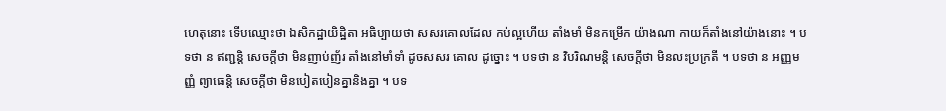ហេតុនោះ ទើបឈ្មោះថា ឯសិកដ្ឋាយិដ្ឋិតា អធិប្បាយថា សសរគោលដែល កប់ល្អហើយ តាំងមាំ មិនកម្រើក យ៉ាងណា កាយក៏តាំងនៅយ៉ាងនោះ ។ បទថា ន ឥញ្ជន្តិ សេចក្តីថា មិនញាប់ញ័រ តាំងនៅមាំទាំ ដូចសសរ គោល ដូច្នោះ ។ បទថា ន វិបរិណមន្តិ សេចក្តីថា មិនលះប្រក្រតី ។ បទថា ន អញ្ញមញ្ញំ ព្យាធេន្តិ សេចក្តីថា មិនបៀតបៀនគ្នានិងគ្នា ។ បទ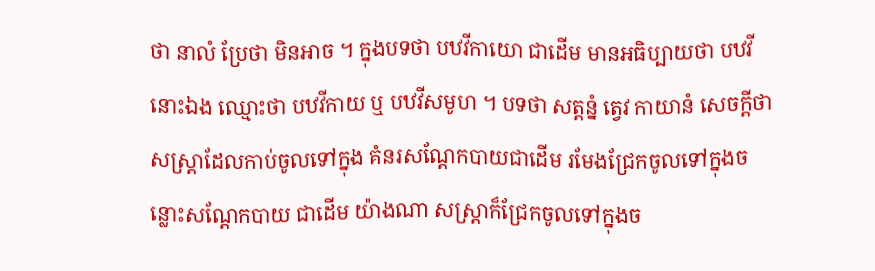ថា នាលំ ប្រែថា មិនអាច ។ ក្នុងបទថា បឋវីកាយោ ជាដើម មានអធិប្បាយថា បឋវីនោះឯង ឈ្មោះថា បឋវីកាយ ឬ បឋវីសមូហ ។ បទថា សត្តន្នំ ត្វេវ កាយានំ សេចក្តីថា សស្រ្តាដែលកាប់ចូលទៅក្នុង គំនរសណ្តែកបាយជាដើម រមែងជ្រែកចូលទៅក្នុងចន្លោះសណ្តែកបាយ ជាដើម យ៉ាងណា សស្រ្តាក៏ជ្រែកចូលទៅក្នុងច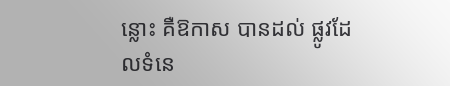ន្លោះ គឺឱកាស បានដល់ ផ្លូវដែលទំនេ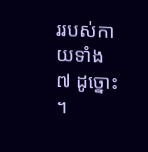ររបស់កាយទាំង ៧ ដូច្នោះ ។